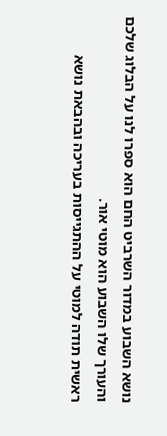נושא השבוע במדור השרביט החם הוא ספרו לנו על הבלוג שלכם והעורך שלו השבוע הוא מוטי אור.
ראשית תודה למוטי על ההתגייסות בעריכה ובהבאת נושא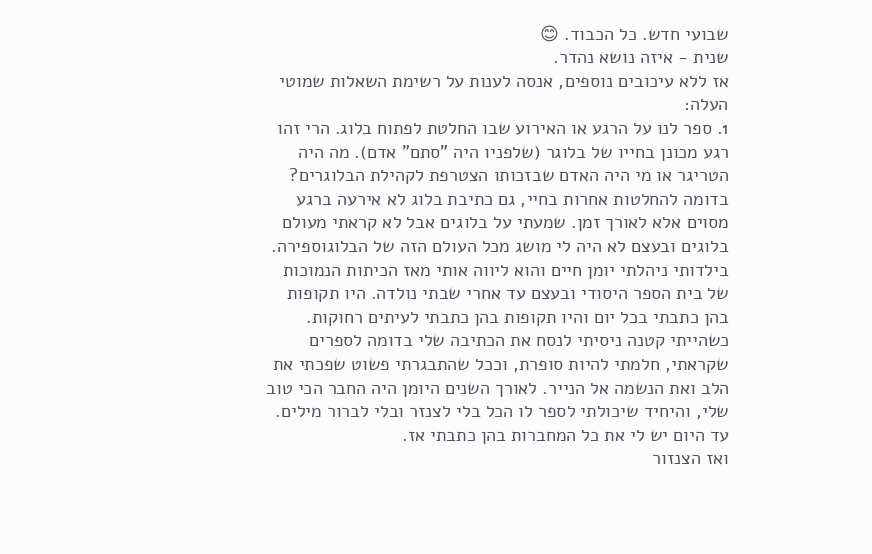שבועי חדש. כל הכבוד. 😊
שנית - איזה נושא נהדר.
אז ללא עיכובים נוספים, אנסה לענות על רשימת השאלות שמוטי העלה:
1. ספר לנו על הרגע או האירוע שבו החלטת לפתוח בלוג. הרי זהו רגע מכונן בחייו של בלוגר (שלפניו היה "סתם" אדם). מה היה הטריגר או מי היה האדם שבזכותו הצטרפת לקהילת הבלוגרים?
בדומה להחלטות אחרות בחיי, גם כתיבת בלוג לא אירעה ברגע מסוים אלא לאורך זמן. שמעתי על בלוגים אבל לא קראתי מעולם בלוגים ובעצם לא היה לי מושג מכל העולם הזה של הבלוגוספירה.
בילדותי ניהלתי יומן חיים והוא ליווה אותי מאז הכיתות הנמוכות של בית הספר היסודי ובעצם עד אחרי שבתי נולדה. היו תקופות בהן כתבתי בכל יום והיו תקופות בהן כתבתי לעיתים רחוקות. כשהייתי קטנה ניסיתי לנסח את הכתיבה שלי בדומה לספרים שקראתי, חלמתי להיות סופרת, וככל שהתבגרתי פשוט שפכתי את הלב ואת הנשמה אל הנייר. לאורך השנים היומן היה החבר הכי טוב שלי, והיחיד שיכולתי לספר לו הכל בלי לצנזר ובלי לברור מילים. עד היום יש לי את כל המחברות בהן כתבתי אז.
ואז הצנזור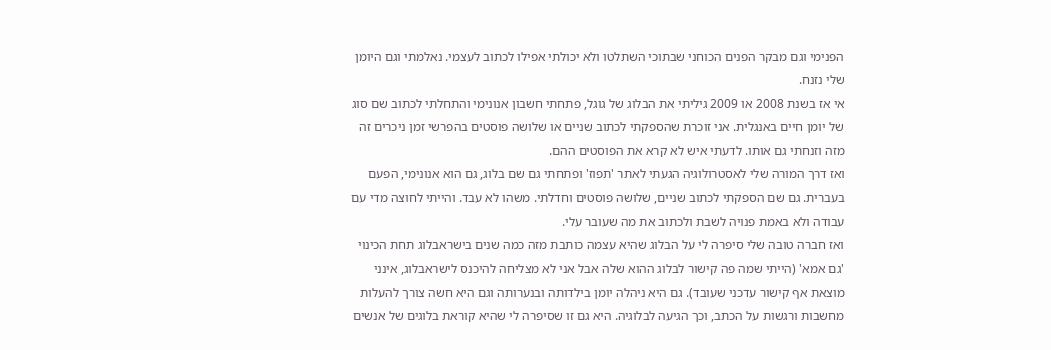הפנימי וגם מבקר הפנים הכוחני שבתוכי השתלטו ולא יכולתי אפילו לכתוב לעצמי. נאלמתי וגם היומן שלי נזנח.
אי אז בשנת 2008 או 2009 גיליתי את הבלוג של גוגל, פתחתי חשבון אנונימי והתחלתי לכתוב שם סוג של יומן חיים באנגלית. אני זוכרת שהספקתי לכתוב שניים או שלושה פוסטים בהפרשי זמן ניכרים זה מזה וזנחתי גם אותו. לדעתי איש לא קרא את הפוסטים ההם.
ואז דרך המורה שלי לאסטרולוגיה הגעתי לאתר 'תפוז' ופתחתי גם שם בלוג, גם הוא אנונימי, הפעם בעברית. גם שם הספקתי לכתוב שניים, שלושה פוסטים וחדלתי. משהו לא עבד. והייתי לחוצה מדי עם עבודה ולא באמת פנויה לשבת ולכתוב את מה שעובר עלי.
ואז חברה טובה שלי סיפרה לי על הבלוג שהיא עצמה כותבת מזה כמה שנים בישראבלוג תחת הכינוי 'גם אמא' (הייתי שמה פה קישור לבלוג ההוא שלה אבל אני לא מצליחה להיכנס לישראבלוג, אינני מוצאת אף קישור עדכני שעובד). גם היא ניהלה יומן בילדותה ובנערותה וגם היא חשה צורך להעלות מחשבות ורגשות על הכתב, וכך הגיעה לבלוגיה. היא גם זו שסיפרה לי שהיא קוראת בלוגים של אנשים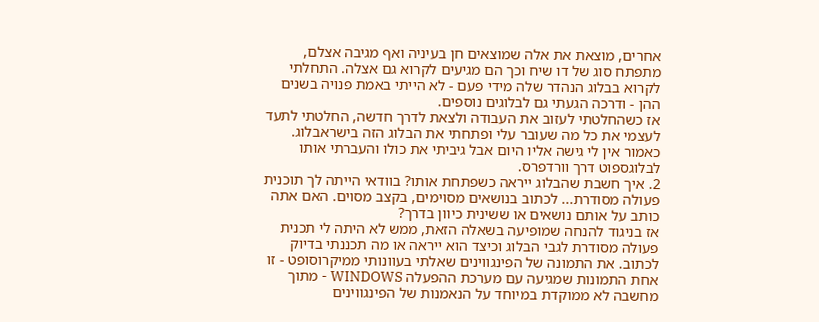אחרים, מוצאת את אלה שמוצאים חן בעיניה ואף מגיבה אצלם, מתפתח סוג של דו שיח וכך הם מגיעים לקרוא גם אצלה. התחלתי לקרוא בבלוג הנהדר שלה מידי פעם - לא הייתי באמת פנויה בשנים ההן - ודרכה הגעתי גם לבלוגים נוספים.
אז כשהחלטתי לעזוב את העבודה ולצאת לדרך חדשה, החלטתי לתעד לעצמי את כל מה שעובר עלי ופתחתי את הבלוג הזה בישראבלוג. כאמור אין לי גישה אליו היום אבל גיביתי את כולו והעברתי אותו לבלוגספוט דרך וורדפרס.
2. איך חשבת שהבלוג ייראה כשפתחת אותו? בוודאי הייתה לך תוכנית פעולה מסודרת... לכתוב בנושאים מסוימים, בקצב מסוים. האם אתה כותב על אותם נושאים או ששינית כיוון בדרך?
אז בניגוד להנחה שמופיעה בשאלה הזאת, ממש לא היתה לי תכנית פעולה מסודרת לגבי הבלוג וכיצד הוא ייראה או מה תכננתי בדיוק לכתוב. את התמונה של הפינגווינים שאלתי בעוונותי ממיקרוסופט - זו אחת התמונות שמגיעה עם מערכת ההפעלה WINDOWS - מתוך מחשבה לא ממוקדת במיוחד על הנאמנות של הפינגווינים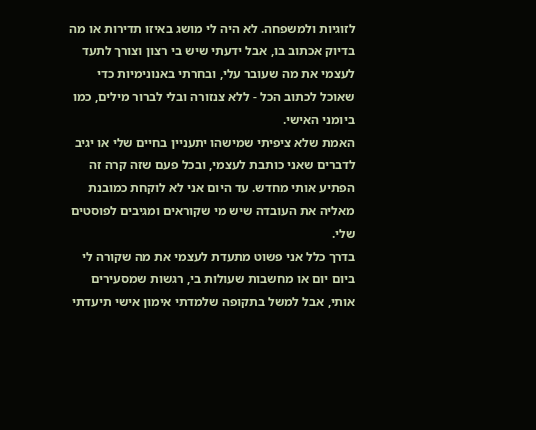לזוגיות ולמשפחה. לא היה לי מושג באיזו תדירות או מה בדיוק אכתוב בו, אבל ידעתי שיש בי רצון וצורך לתעד לעצמי את מה שעובר עלי, ובחרתי באנונימיות כדי שאוכל לכתוב הכל - ללא צנזורה ובלי לברור מילים, כמו ביומני האישי.
האמת שלא ציפיתי שמישהו יתעניין בחיים שלי או יגיב לדברים שאני כותבת לעצמי, ובכל פעם שזה קרה זה הפתיע אותי מחדש. עד היום אני לא לוקחת כמובנת מאליה את העובדה שיש מי שקוראים ומגיבים לפוסטים שלי.
בדרך כלל אני פשוט מתעדת לעצמי את מה שקורה לי ביום יום או מחשבות שעולות בי, רגשות שמסעירים אותי, אבל למשל בתקופה שלמדתי אימון אישי תיעדתי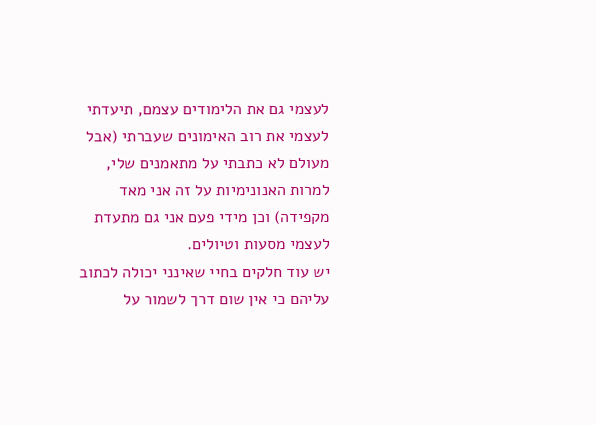לעצמי גם את הלימודים עצמם, תיעדתי לעצמי את רוב האימונים שעברתי (אבל מעולם לא כתבתי על מתאמנים שלי, למרות האנונימיות על זה אני מאד מקפידה) וכן מידי פעם אני גם מתעדת לעצמי מסעות וטיולים.
יש עוד חלקים בחיי שאינני יכולה לכתוב עליהם כי אין שום דרך לשמור על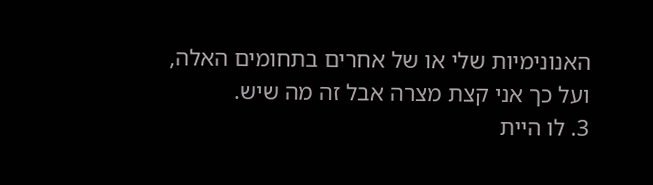האנונימיות שלי או של אחרים בתחומים האלה, ועל כך אני קצת מצרה אבל זה מה שיש.
3. לו היית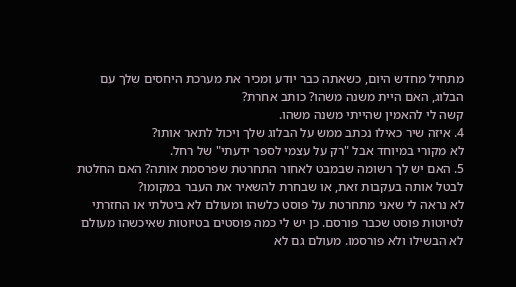מתחיל מחדש היום, כשאתה כבר יודע ומכיר את מערכת היחסים שלך עם הבלוג, האם היית משנה משהו? כותב אחרת?
קשה לי להאמין שהייתי משנה משהו.
4. איזה שיר כאילו נכתב ממש על הבלוג שלך ויכול לתאר אותו?
לא מקורי במיוחד אבל "רק על עצמי לספר ידעתי" של רחל.
5. האם יש לך רשומה שבמבט לאחור התחרטת שפרסמת אותה? האם החלטת לבטל אותה בעקבות זאת, או שבחרת להשאיר את העבר במקומו?
לא נראה לי שאני מתחרטת על פוסט כלשהו ומעולם לא ביטלתי או החזרתי לטיוטות פוסט שכבר פורסם. כן יש לי כמה פוסטים בטיוטות שאיכשהו מעולם לא הבשילו ולא פורסמו. מעולם גם לא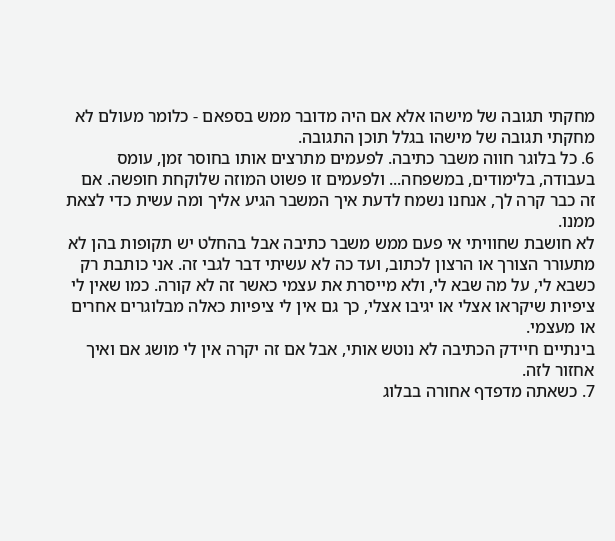מחקתי תגובה של מישהו אלא אם היה מדובר ממש בספאם - כלומר מעולם לא מחקתי תגובה של מישהו בגלל תוכן התגובה.
6. כל בלוגר חווה משבר כתיבה. לפעמים מתרצים אותו בחוסר זמן, עומס בעבודה, בלימודים, במשפחה... ולפעמים זו פשוט המוזה שלוקחת חופשה. אם זה כבר קרה לך, אנחנו נשמח לדעת איך המשבר הגיע אליך ומה עשית כדי לצאת ממנו.
לא חושבת שחוויתי אי פעם ממש משבר כתיבה אבל בהחלט יש תקופות בהן לא מתעורר הצורך או הרצון לכתוב, ועד כה לא עשיתי דבר לגבי זה. אני כותבת רק כשבא לי, על מה שבא לי, ולא מייסרת את עצמי כאשר זה לא קורה. כמו שאין לי ציפיות שיקראו אצלי או יגיבו אצלי, כך גם אין לי ציפיות כאלה מבלוגרים אחרים או מעצמי.
בינתיים חיידק הכתיבה לא נוטש אותי, אבל אם זה יקרה אין לי מושג אם ואיך אחזור לזה.
7. כשאתה מדפדף אחורה בבלוג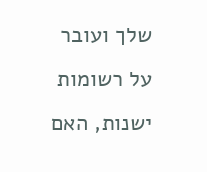שלך ועובר על רשומות ישנות, האם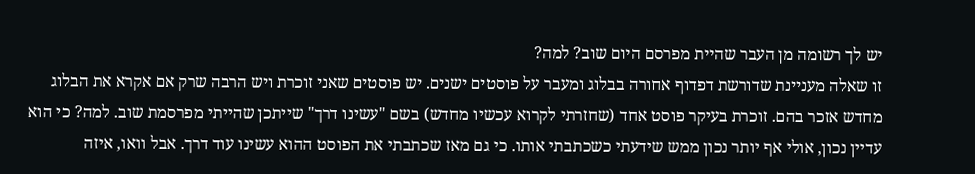יש לך רשומה מן העבר שהיית מפרסם היום שוב? למה?
זו שאלה מעניינת שדורשת דפדוף אחורה בבלוג ומעבר על פוסטים ישנים. יש פוסטים שאני זוכרת ויש הרבה שרק אם אקרא את הבלוג מחדש אזכר בהם. זוכרת בעיקר פוסט אחד (שחזרתי לקרוא עכשיו מחדש) בשם "עשינו דרך" שייתכן שהייתי מפרסמת שוב. למה? כי הוא עדיין נכון, אולי אף יותר נכון ממש שידעתי כשכתבתי אותו. כי גם מאז שכתבתי את הפוסט ההוא עשינו עוד דרך. אבל וואו, איזה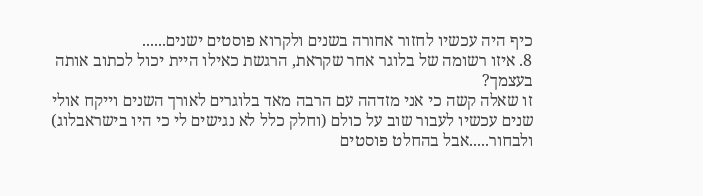כיף היה עכשיו לחזור אחורה בשנים ולקרוא פוסטים ישנים......
8. איזו רשומה של בלוגר אחר שקראת, הרגשת כאילו היית יכול לכתוב אותה בעצמך?
זו שאלה קשה כי אני מזדהה עם הרבה מאד בלוגרים לאורך השנים וייקח אולי שנים עכשיו לעבור שוב על כולם (וחלק כלל לא נגישים לי כי היו בישראבלוג) ולבחור.....אבל בהחלט פוסטים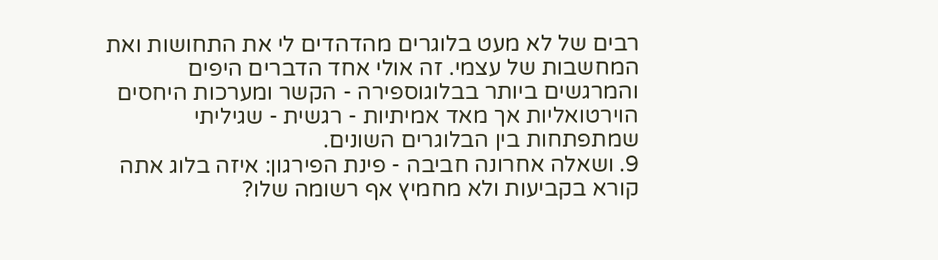רבים של לא מעט בלוגרים מהדהדים לי את התחושות ואת המחשבות של עצמי. זה אולי אחד הדברים היפים והמרגשים ביותר בבלוגוספירה - הקשר ומערכות היחסים הוירטואליות אך מאד אמיתיות - רגשית - שגיליתי שמתפתחות בין הבלוגרים השונים.
9. ושאלה אחרונה חביבה - פינת הפירגון: איזה בלוג אתה קורא בקביעות ולא מחמיץ אף רשומה שלו?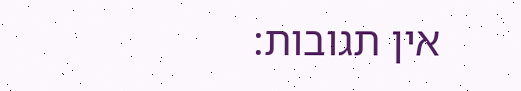אין תגובות: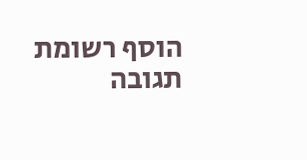הוסף רשומת תגובה